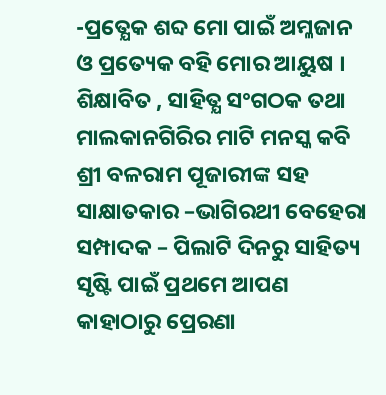-ପ୍ରତ୍ଯେକ ଶବ୍ଦ ମୋ ପାଇଁ ଅମ୍ଳଜାନ ଓ ପ୍ରତ୍ୟେକ ବହି ମୋର ଆୟୁଷ ।
ଶିକ୍ଷାବିତ , ସାହିତ୍ଯ ସଂଗଠକ ତଥା ମାଲକାନଗିରିର ମାଟି ମନସ୍କ କବି ଶ୍ରୀ ବଳରାମ ପୂଜାରୀଙ୍କ ସହ ସାକ୍ଷାତକାର –ଭାଗିରଥୀ ବେହେରା
ସମ୍ପାଦକ – ପିଲାଟି ଦିନରୁ ସାହିତ୍ୟ ସୃଷ୍ଟି ପାଇଁ ପ୍ରଥମେ ଆପଣ କାହାଠାରୁ ପ୍ରେରଣା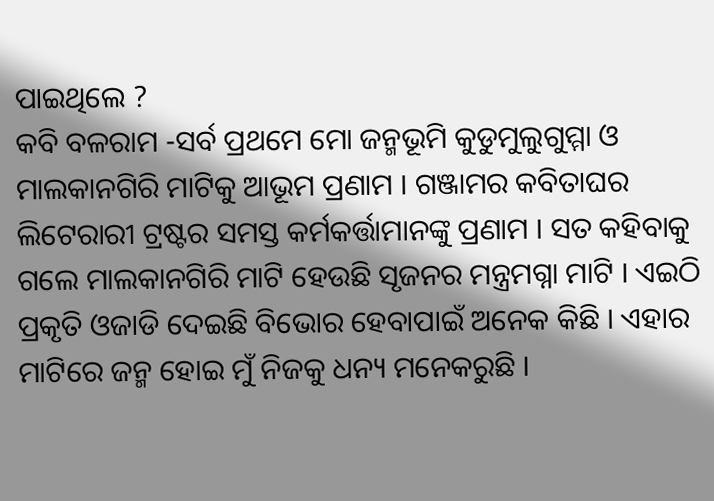ପାଇଥିଲେ ?
କବି ବଳରାମ -ସର୍ବ ପ୍ରଥମେ ମୋ ଜନ୍ମଭୂମି କୁଡୁମୁଲୁଗୁମ୍ମା ଓ ମାଲକାନଗିରି ମାଟିକୁ ଆଭୂମ ପ୍ରଣାମ । ଗଞ୍ଜାମର କବିତାଘର ଲିଟେରାରୀ ଟ୍ରଷ୍ଟର ସମସ୍ତ କର୍ମକର୍ତ୍ତାମାନଙ୍କୁ ପ୍ରଣାମ । ସତ କହିବାକୁ ଗଲେ ମାଲକାନଗିରି ମାଟି ହେଉଛି ସୃଜନର ମନ୍ତ୍ରମଗ୍ନା ମାଟି । ଏଇଠି ପ୍ରକୃତି ଓଜାଡି ଦେଇଛି ବିଭୋର ହେବାପାଇଁ ଅନେକ କିଛି । ଏହାର ମାଟିରେ ଜନ୍ମ ହୋଇ ମୁଁ ନିଜକୁ ଧନ୍ୟ ମନେକରୁଛି ।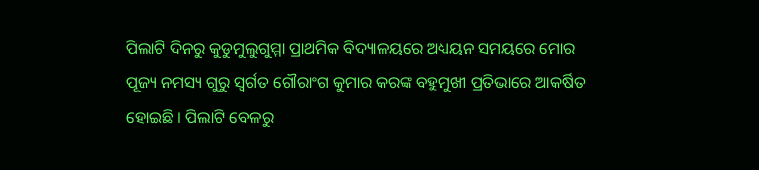ପିଲାଟି ଦିନରୁ କୁଡୁମୁଲୁଗୁମ୍ମା ପ୍ରାଥମିକ ବିଦ୍ୟାଳୟରେ ଅଧ୍ୟୟନ ସମୟରେ ମୋର ପୂଜ୍ୟ ନମସ୍ୟ ଗୁରୁ ସ୍ୱର୍ଗତ ଗୌରାଂଗ କୁମାର କରଙ୍କ ବହୁମୁଖୀ ପ୍ରତିଭାରେ ଆକର୍ଷିତ ହୋଇଛି । ପିଲାଟି ବେଳରୁ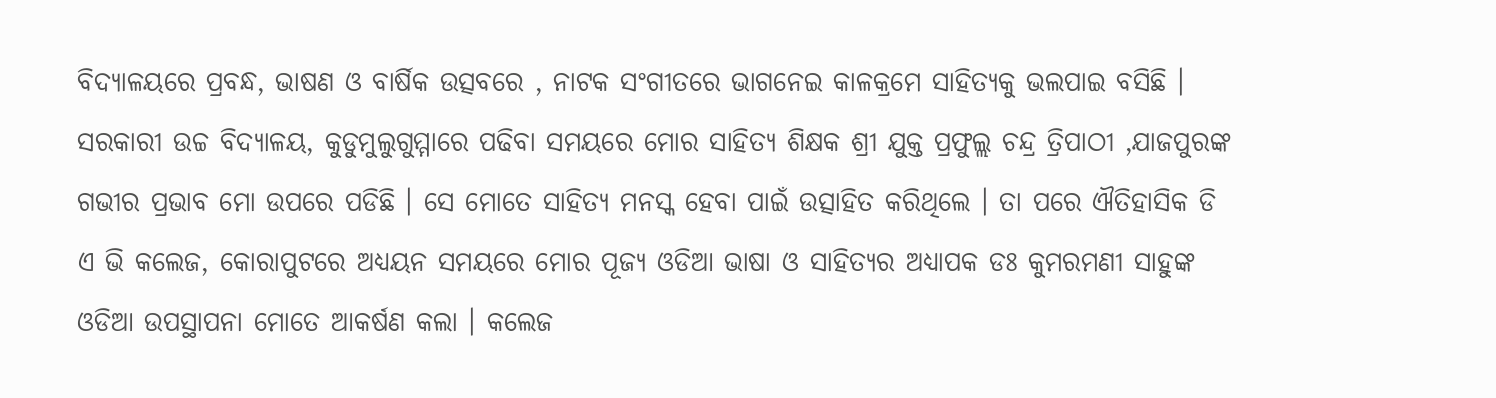ବିଦ୍ୟାଳୟରେ ପ୍ରବନ୍ଧ, ଭାଷଣ ଓ ବାର୍ଷିକ ଉତ୍ସବରେ , ନାଟକ ସଂଗୀତରେ ଭାଗନେଇ କାଳକ୍ରମେ ସାହିତ୍ୟକୁ ଭଲପାଇ ବସିଛି । ସରକାରୀ ଉଚ୍ଚ ବିଦ୍ୟାଳୟ, କୁଡୁମୁଲୁଗୁମ୍ମାରେ ପଢିବା ସମୟରେ ମୋର ସାହିତ୍ୟ ଶିକ୍ଷକ ଶ୍ରୀ ଯୁକ୍ତ ପ୍ରଫୁଲ୍ଲ ଚନ୍ଦ୍ର ତ୍ରିପାଠୀ ,ଯାଜପୁରଙ୍କ ଗଭୀର ପ୍ରଭାବ ମୋ ଉପରେ ପଡିଛି । ସେ ମୋତେ ସାହିତ୍ୟ ମନସ୍କ ହେବା ପାଇଁ ଉତ୍ସାହିତ କରିଥିଲେ । ତା ପରେ ଐତିହାସିକ ଡି ଏ ଭି କଲେଜ, କୋରାପୁଟରେ ଅଧ୍ୟୟନ ସମୟରେ ମୋର ପୂଜ୍ୟ ଓଡିଆ ଭାଷା ଓ ସାହିତ୍ୟର ଅଧ୍ୟାପକ ଡଃ କୁମରମଣୀ ସାହୁଙ୍କ ଓଡିଆ ଉପସ୍ଥାପନା ମୋତେ ଆକର୍ଷଣ କଲା । କଲେଜ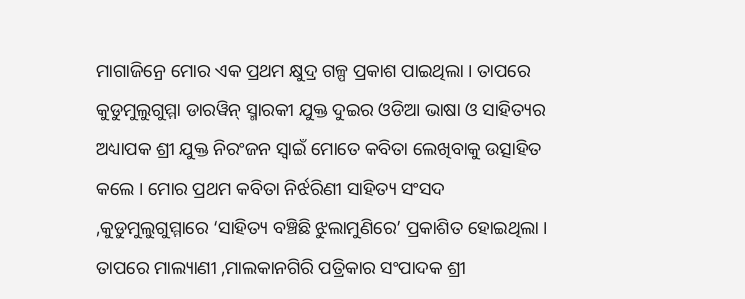ମାଗାଜିନ୍ରେ ମୋର ଏକ ପ୍ରଥମ କ୍ଷୁଦ୍ର ଗଳ୍ପ ପ୍ରକାଶ ପାଇଥିଲା । ତାପରେ କୁଡୁମୁଲୁଗୁମ୍ମା ଡାରୱିନ୍ ସ୍ମାରକୀ ଯୁକ୍ତ ଦୁଇର ଓଡିଆ ଭାଷା ଓ ସାହିତ୍ୟର ଅଧ୍ୟାପକ ଶ୍ରୀ ଯୁକ୍ତ ନିରଂଜନ ସ୍ୱାଇଁ ମୋତେ କବିତା ଲେଖିବାକୁ ଉତ୍ସାହିତ କଲେ । ମୋର ପ୍ରଥମ କବିତା ନିର୍ଝରିଣୀ ସାହିତ୍ୟ ସଂସଦ ,କୁଡୁମୁଲୁଗୁମ୍ମାରେ ‘ସାହିତ୍ୟ ବଞ୍ଚିଛି ଝୁଲାମୁଣିରେ’ ପ୍ରକାଶିତ ହୋଇଥିଲା । ତାପରେ ମାଲ୍ୟାଣୀ ,ମାଲକାନଗିରି ପତ୍ରିକାର ସଂପାଦକ ଶ୍ରୀ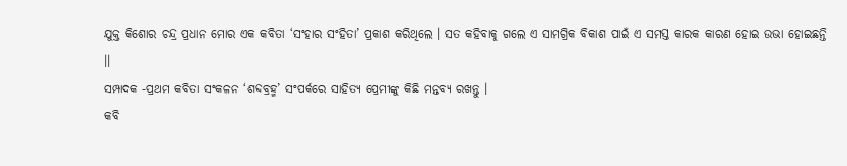ଯୁକ୍ତ କିଶୋର ଚନ୍ଦ୍ର ପ୍ରଧାନ ମୋର ଏକ କବିତା ‘ସଂହାର ସଂହିତା’ ପ୍ରକାଶ କରିଥିଲେ । ସତ କହିବାକୁ ଗଲେ ଏ ସାମଗ୍ରିକ ବିକାଶ ପାଇଁ ଏ ସମସ୍ତ କାରକ କାରଣ ହୋଇ ଉଭା ହୋଇଛନ୍ତି ।।
ସମ୍ପାଦକ -ପ୍ରଥମ କବିତା ସଂକଳନ ‘ଶବ୍ଦବ୍ରହ୍ମ’ ସଂପର୍କରେ ସାହିତ୍ଯ ପ୍ରେମୀଙ୍କୁ କିଛି ମନ୍ତବ୍ୟ ରଖନ୍ତୁ ।
କବି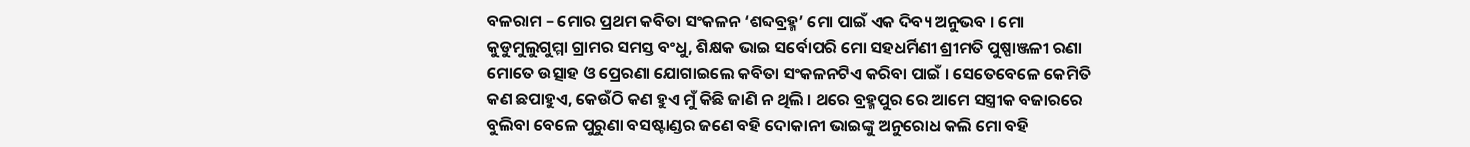ବଳରାମ – ମୋର ପ୍ରଥମ କବିତା ସଂକଳନ ‘ଶବ୍ଦବ୍ରହ୍ମ’ ମୋ ପାଇଁ ଏକ ଦିବ୍ୟ ଅନୁଭବ । ମୋ କୁଡୁମୁଲୁଗୁମ୍ମା ଗ୍ରାମର ସମସ୍ତ ବଂଧୁ, ଶିକ୍ଷକ ଭାଇ ସର୍ବୋପରି ମୋ ସହଧର୍ମିଣୀ ଶ୍ରୀମତି ପୁଷ୍ପାଞ୍ଜଳୀ ରଣା ମୋତେ ଉତ୍ସାହ ଓ ପ୍ରେରଣା ଯୋଗାଇଲେ କବିତା ସଂକଳନଟିଏ କରିବା ପାଇଁ । ସେତେବେଳେ କେମିତି କଣ ଛପାହୁଏ, କେଉଁଠି କଣ ହୁଏ ମୁଁ କିଛି ଜାଣି ନ ଥିଲି । ଥରେ ବ୍ରହ୍ମପୁର ରେ ଆମେ ସସ୍ତ୍ରୀକ ବଜାରରେ ବୁଲିବା ବେଳେ ପୁରୁଣା ବସଷ୍ଟାଣ୍ଡର ଜଣେ ବହି ଦୋକାନୀ ଭାଇଙ୍କୁ ଅନୁରୋଧ କଲି ମୋ ବହି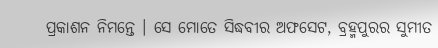ପ୍ରକାଶନ ନିମନ୍ତେ । ସେ ମୋତେ ସିଦ୍ଧବୀର ଅଫସେଟ, ବ୍ରହ୍ମପୁରର ସୁମୀତ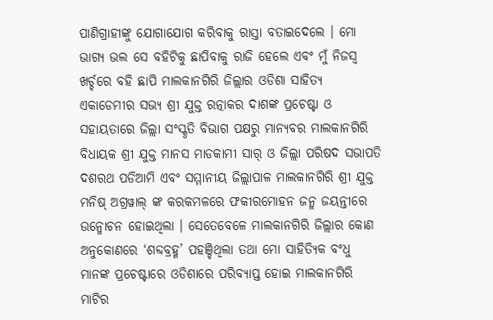ପାଣିଗ୍ରାହୀଙ୍କୁ ଯୋଗାଯୋଗ କରିବାକୁ ରାସ୍ତା ବତାଇଦେଲେ । ମୋ ଭାଗ୍ୟ ଭଲ ସେ ବହିଟିକୁ ଛାପିବାକୁ ରାଜି ହେଲେ ଏବଂ ମୁଁ ନିଜସ୍ୱ ଖର୍ଚ୍ଚରେ ବହି ଛାପି ମାଲକାନଗିରି ଜିଲ୍ଲାର ଓଡିଶା ସାହିତ୍ୟ ଏକାଡେମୀର ସଭ୍ୟ ଶ୍ରୀ ଯୁକ୍ତ ରତ୍ନାକର ଦାଶଙ୍କ ପ୍ରଚେଷ୍ଟା ଓ ସହାୟତାରେ ଜିଲ୍ଲା ସଂସ୍କୃତି ବିଭାଗ ପକ୍ଷରୁ ମାନ୍ୟବର ମାଲକାନଗିରି ବିଧାୟକ ଶ୍ରୀ ଯୁକ୍ତ ମାନସ ମାଡକାମୀ ସାର୍ ଓ ଜିଲ୍ଲା ପରିଷଦ ସଭାପତି ଦଶରଥ ପଡିଆମି ଏବଂ ସମ୍ମାନୀୟ ଜିଲ୍ଲାପାଳ ମାଲକାନଗିରି ଶ୍ରୀ ଯୁକ୍ତ ମନିଷ୍ ଅଗ୍ରୱାଲ୍ ଙ୍କ କରକମଳରେ ଫକୀରମୋହନ ଜନ୍ମ ଜୟନ୍ତୀରେ ଉନ୍ମୋଚନ ହୋଇଥିଲା । ସେତେବେଳେ ମାଲକାନଗିରି ଜିଲ୍ଲାର କୋଣ ଅନୁକୋଣରେ ‘ଶବ୍ଦବ୍ରହ୍ମ’ ପହଞ୍ଚିଥିଲା ତଥା ମୋ ସାହିତ୍ୟିକ ବଂଧୁ ମାନଙ୍କ ପ୍ରଚେଷ୍ଟାରେ ଓଡିଶାରେ ପରିବ୍ୟାପ୍ତ ହୋଇ ମାଲକାନଗିରି ମାଟିର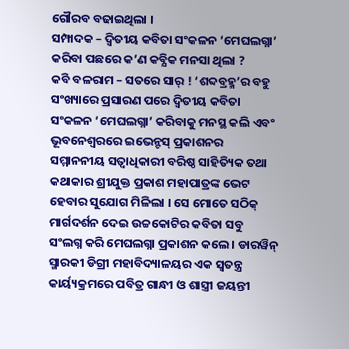ଗୌରବ ବଢାଇଥିଲା ।
ସମ୍ପାଦକ – ଦ୍ୱିତୀୟ କବିତା ସଂକଳନ ‘ମେଘଲଗ୍ନା’ କରିବା ପଛରେ କ’ଣ କବ୍ଯିକ ମନସା ଥିଲା ?
କବି ବଳରାମ – ସତରେ ସାର୍ ! ‘ଶବ୍ଦବ୍ରହ୍ମ’ର ବହୁ ସଂଖ୍ୟାରେ ପ୍ରସାରଣ ପରେ ଦ୍ୱିତୀୟ କବିତା ସଂକଳନ ‘ମେଘଲଗ୍ନା’ କରିବାକୁ ମନସ୍ଥ କଲି ଏବଂ ଭୂବନେଶ୍ବରରେ ଇଭେନ୍ଟସ୍ ପ୍ରକାଶନର ସମ୍ମାନନୀୟ ସତ୍ୱାଧିକାରୀ ବରିଷ୍ଠ ସାହିତ୍ୟିକ ତଥା କଥାକାର ଶ୍ରୀଯୁକ୍ତ ପ୍ରକାଶ ମହାପାତ୍ରଙ୍କ ଭେଟ ହେବାର ସୁଯୋଗ ମିଳିଲା । ସେ ମୋତେ ସଠିକ୍ ମାର୍ଗଦର୍ଶନ ଦେଇ ଉଚ୍ଚକୋଟିର କବିତା ସବୁ ସଂଲଗ୍ନ କରି ମେଘଲଗ୍ନା ପ୍ରକାଶନ କଲେ । ଡାରୱିନ୍ ସ୍ମାରକୀ ଡିଗ୍ରୀ ମହାବିଦ୍ୟାଳୟର ଏକ ସ୍ୱତନ୍ତ୍ର କାର୍ୟ୍ୟକ୍ରମରେ ପବିତ୍ର ଗାନ୍ଧୀ ଓ ଶାସ୍ତ୍ରୀ ଜୟନ୍ତୀ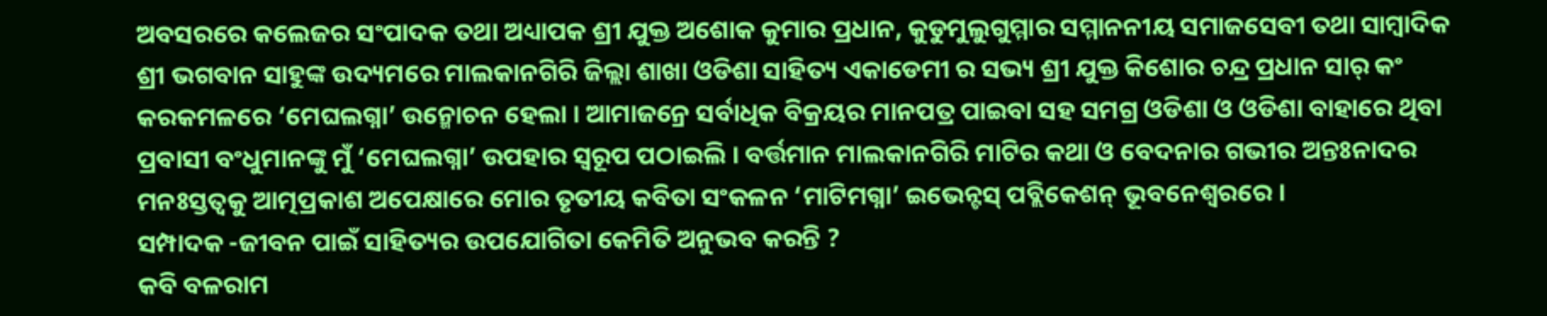ଅବସରରେ କଲେଜର ସଂପାଦକ ତଥା ଅଧ୍ୟାପକ ଶ୍ରୀ ଯୁକ୍ତ ଅଶୋକ କୁମାର ପ୍ରଧାନ, କୁଡୁମୁଲୁଗୁମ୍ମାର ସମ୍ମାନନୀୟ ସମାଜସେବୀ ତଥା ସାମ୍ବାଦିକ ଶ୍ରୀ ଭଗବାନ ସାହୁଙ୍କ ଉଦ୍ୟମରେ ମାଲକାନଗିରି ଜିଲ୍ଲା ଶାଖା ଓଡିଶା ସାହିତ୍ୟ ଏକାଡେମୀ ର ସଭ୍ୟ ଶ୍ରୀ ଯୁକ୍ତ କିଶୋର ଚନ୍ଦ୍ର ପ୍ରଧାନ ସାର୍ କଂ କରକମଳରେ ‘ମେଘଲଗ୍ନା’ ଉନ୍ମୋଚନ ହେଲା । ଆମାଜନ୍ରେ ସର୍ବାଧିକ ବିକ୍ରୟର ମାନପତ୍ର ପାଇବା ସହ ସମଗ୍ର ଓଡିଶା ଓ ଓଡିଶା ବାହାରେ ଥିବା ପ୍ରବାସୀ ବଂଧୁମାନଙ୍କୁ ମୁଁ ‘ମେଘଲଗ୍ନା’ ଉପହାର ସ୍ୱରୂପ ପଠାଇଲି । ବର୍ତ୍ତମାନ ମାଲକାନଗିରି ମାଟିର କଥା ଓ ବେଦନାର ଗଭୀର ଅନ୍ତଃନାଦର ମନଃସ୍ତତ୍ଵକୁ ଆତ୍ମପ୍ରକାଶ ଅପେକ୍ଷାରେ ମୋର ତୃତୀୟ କବିତା ସଂକଳନ ‘ମାଟିମଗ୍ନା’ ଇଭେନ୍ଟସ୍ ପବ୍ଲିକେଶନ୍ ଭୂବନେଶ୍ବରରେ ।
ସମ୍ପାଦକ -ଜୀବନ ପାଇଁ ସାହିତ୍ୟର ଉପଯୋଗିତା କେମିତି ଅନୁଭବ କରନ୍ତି ?
କବି ବଳରାମ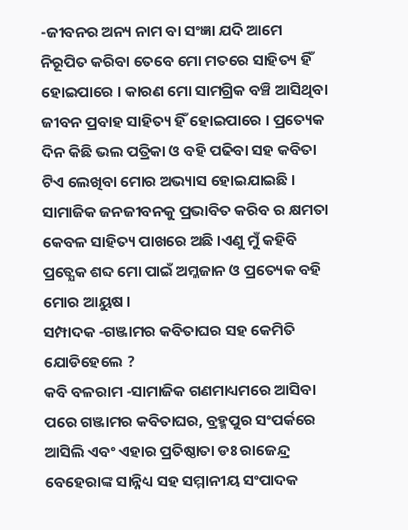-ଜୀବନର ଅନ୍ୟ ନାମ ବା ସଂଜ୍ଞା ଯଦି ଆମେ ନିରୂପିତ କରିବା ତେବେ ମୋ ମତରେ ସାହିତ୍ୟ ହିଁ ହୋଇପାରେ । କାରଣ ମୋ ସାମଗ୍ରିକ ବଞ୍ଚି ଆସିଥିବା ଜୀବନ ପ୍ରବାହ ସାହିତ୍ୟ ହିଁ ହୋଇପାରେ । ପ୍ରତ୍ୟେକ ଦିନ କିଛି ଭଲ ପତ୍ରିକା ଓ ବହି ପଢିବା ସହ କବିତା ଟିଏ ଲେଖିବା ମୋର ଅଭ୍ୟାସ ହୋଇଯାଇଛି । ସାମାଜିକ ଜନଜୀବନକୁ ପ୍ରଭାବିତ କରିବ ର କ୍ଷମତା କେବଳ ସାହିତ୍ୟ ପାଖରେ ଅଛି ।ଏଣୁ ମୁଁ କହିବି ପ୍ରତ୍ଯେକ ଶବ୍ଦ ମୋ ପାଇଁ ଅମ୍ଳଜାନ ଓ ପ୍ରତ୍ୟେକ ବହି ମୋର ଆୟୁଷ ।
ସମ୍ପାଦକ -ଗଞ୍ଜାମର କବିତାଘର ସହ କେମିତି ଯୋଡିହେଲେ ?
କବି ବଳରାମ -ସାମାଜିକ ଗଣମାଧ୍ୟମରେ ଆସିବା ପରେ ଗଞ୍ଜାମର କବିତାଘର, ବ୍ରହ୍ମପୁର ସଂପର୍କରେ ଆସିଲି ଏବଂ ଏହାର ପ୍ରତିଷ୍ଠାତା ଡଃ ରାଜେନ୍ଦ୍ର ବେହେରାଙ୍କ ସାନ୍ନିଧ୍ୟ ସହ ସମ୍ମାନୀୟ ସଂପାଦକ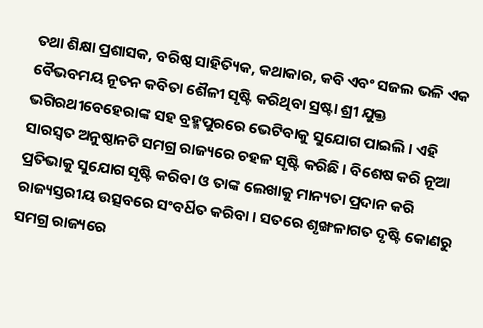ତଥା ଶିକ୍ଷା ପ୍ରଶାସକ, ବରିଷ୍ଠ ସାହିତ୍ୟିକ, କଥାକାର, କବି ଏବଂ ସଜଲ ଭଳି ଏକ ବୈଭବମୟ ନୂତନ କବିତା ଶୈଳୀ ସୃଷ୍ଟି କରିଥିବା ସ୍ରଷ୍ଟା ଶ୍ରୀ ଯୁକ୍ତ ଭଗିରଥୀବେହେରାଙ୍କ ସହ ବ୍ରହ୍ମପୁରରେ ଭେଟିବାକୁ ସୁଯୋଗ ପାଇଲି । ଏହି ସାରସ୍ବତ ଅନୁଷ୍ଠାନଟି ସମଗ୍ର ରାଜ୍ୟରେ ଚହଳ ସୃଷ୍ଟି କରିଛି । ବିଶେଷ କରି ନୂଆ ପ୍ରତିଭାକୁ ସୁଯୋଗ ସୃଷ୍ଟି କରିବା ଓ ତାଙ୍କ ଲେଖାକୁ ମାନ୍ୟତା ପ୍ରଦାନ କରି ରାଜ୍ୟସ୍ତରୀୟ ଉତ୍ସବରେ ସଂବର୍ଧିତ କରିବା । ସତରେ ଶୃଙ୍ଖଳାଗତ ଦୃଷ୍ଟି କୋଣରୁ ସମଗ୍ର ରାଜ୍ୟରେ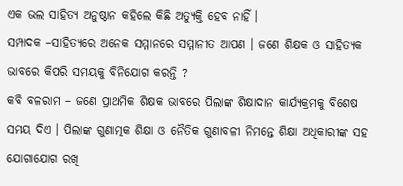ଏକ ଭଲ ସାହିତ୍ୟ ଅନୁଷ୍ଠାନ କହିଲେ କିଛି ଅତ୍ୟୁକ୍ତି ହେବ ନାହିଁ ।
ସମ୍ପାଦକ –ସାହିତ୍ୟରେ ଅନେକ ସମ୍ମାନରେ ସମ୍ମାନୀତ ଆପଣ । ଜଣେ ଶିକ୍ଷକ ଓ ସାହିତ୍ୟକ ଭାବରେ କିପରି ସମୟକୁ ବିନିଯୋଗ କରନ୍ତି ?
କବି ବଳରାମ – ଜଣେ ପ୍ରାଥମିକ ଶିକ୍ଷକ ଭାବରେ ପିଲାଙ୍କ ଶିକ୍ଷାଦାନ କାର୍ଯ୍ୟକ୍ରମକୁ ବିଶେଷ ସମୟ ଦିଏ । ପିଲାଙ୍କ ଗୁଣାତ୍ମକ ଶିକ୍ଷା ଓ ନୈତିକ ଗୁଣାବଳୀ ନିମନ୍ତେ ଶିକ୍ଷା ଅଧିକାରୀଙ୍କ ସହ ଯୋଗାଯୋଗ ରଖି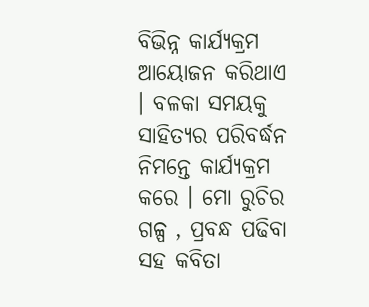ବିଭିନ୍ନ କାର୍ଯ୍ୟକ୍ରମ ଆୟୋଜନ କରିଥାଏ । ବଳକା ସମୟକୁ ସାହିତ୍ଯର ପରିବର୍ଦ୍ଧନ ନିମନ୍ତେ କାର୍ଯ୍ୟକ୍ରମ କରେ । ମୋ ରୁଚିର ଗଳ୍ପ , ପ୍ରବନ୍ଧ ପଢିବା ସହ କବିତା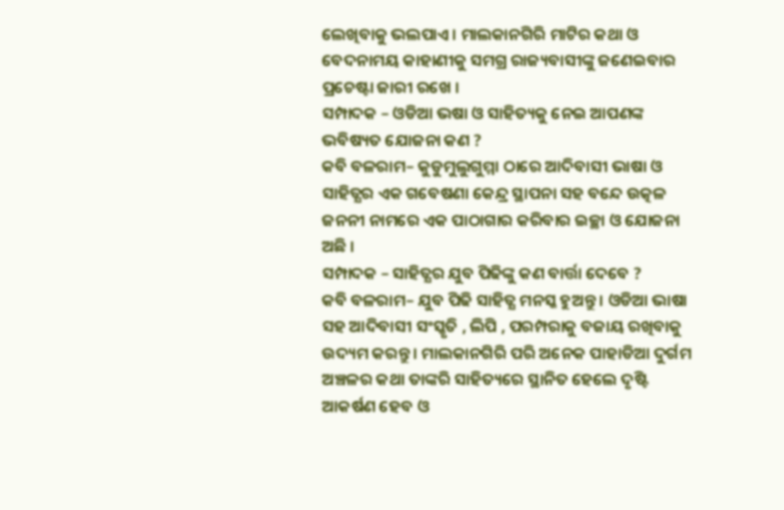ଲେଖିବାକୁ ଭଲପାଏ । ମାଲକାନଗିରି ମାଟିର କଥା ଓ ବେଦନାମୟ କାହାଣୀକୁ ସମଗ୍ର ରାଜ୍ୟବାସୀଙ୍କୁ ଜଣେଇବାର ପ୍ରଚେଷ୍ଟା ଜାରୀ ରଖେ ।
ସମ୍ପାଦକ – ଓଡିଆ ଭଷା ଓ ସାହିତ୍ୟକୁ ନେଇ ଆପଣଙ୍କ ଭବିଷ୍ୟତ ଯୋଜନା କଣ ?
କବି ବଳରାମ– କୁଡୁମୁଲୁଗୁମ୍ମା ଠାରେ ଆଦିବାସୀ ଭାଷା ଓ ସାହିତ୍ଯର ଏକ ଗବେଷଣା କେନ୍ଦ୍ର ସ୍ଥାପନା ସହ ବନ୍ଦେ ଉତ୍କଳ ଜନନୀ ନାମରେ ଏକ ପାଠାଗାର କରିବାର ଇଚ୍ଛା ଓ ଯୋଜନା ଅଛି ।
ସମ୍ପାଦକ – ସାହିତ୍ଯର ଯୁବ ପିଢିଙ୍କୁ କଣ ବାର୍ତ୍ତା ଦେବେ ?
କବି ବଳରାମ– ଯୁବ ପିଢି ସାହିତ୍ଯ ମନସ୍କ ହୁଅନ୍ତୁ । ଓଡିଆ ଭାଷା ସହ ଆଦିବାସୀ ସଂସ୍କୃତି , ଲିପି , ପରମ୍ପରାକୁ ବଜାୟ ରଖିବାକୁ ଉଦ୍ୟମ କରନ୍ତୁ । ମାଲକାନଗିରି ପରି ଅନେକ ପାହାଡିଆ ଦୁର୍ଗମ ଅଞ୍ଚଳର କଥା ତାଙ୍କରି ସାହିତ୍ୟରେ ସ୍ଥାନିତ ହେଲେ ଦୃଷ୍ଟି ଆକର୍ଷଣ ହେବ ଓ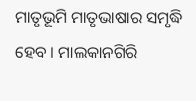ମାତୃଭୂମି ମାତୃଭାଷାର ସମୃଦ୍ଧି ହେବ । ମାଲକାନଗିରି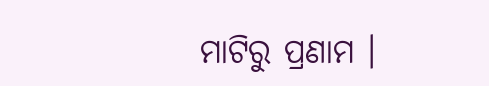ମାଟିରୁ ପ୍ରଣାମ ।